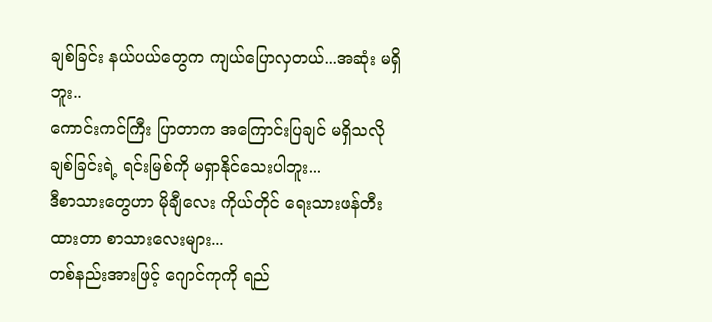ချစ်ခြင်း နယ်ပယ်တွေက ကျယ်ပြောလှတယ်...အဆုံး မရှိဘူး..
ကောင်းကင်ကြီး ပြာတာက အကြောင်းပြချင် မရှိသလို ချစ်ခြင်းရဲ့ ရင်းမြစ်ကို မရှာနိုင်သေးပါဘူး...
ဒီစာသားတွေဟာ မိုချီလေး ကိုယ်တိုင် ရေးသားဖန်တီးထားတာ စာသားလေးများ...
တစ်နည်းအားဖြင့် ဂျောင်ကုကို ရည်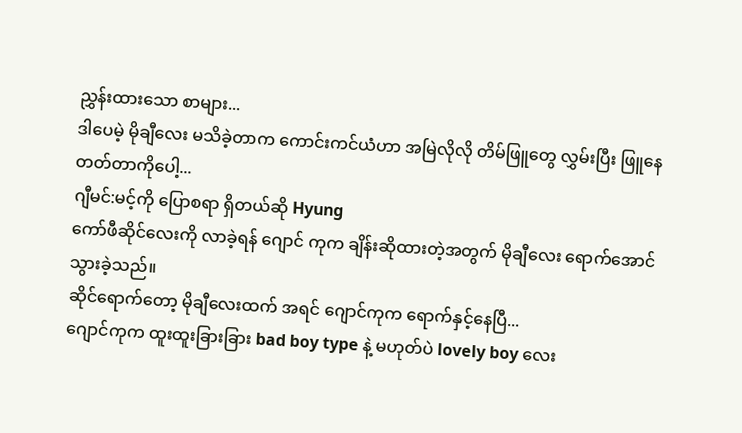ညွှန်းထားသော စာများ...
ဒါပေမဲ့ မိုချီလေး မသိခဲ့တာက ကောင်းကင်ယံဟာ အမြဲလိုလို တိမ်ဖြူတွေ လွှမ်းပြီး ဖြူနေတတ်တာကိုပေါ့...
ဂျီမင်:မင့်ကို ပြောစရာ ရှိတယ်ဆို Hyung
ကော်ဖီဆိုင်လေးကို လာခဲ့ရန် ဂျောင် ကုက ချိန်းဆိုထားတဲ့အတွက် မိုချီလေး ရောက်အောင် သွားခဲ့သည်။
ဆိုင်ရောက်တော့ မိုချီလေးထက် အရင် ဂျောင်ကုက ရောက်နှင့်နေပြီ...
ဂျောင်ကုက ထူးထူးခြားခြား bad boy type နဲ့ မဟုတ်ပဲ lovely boy လေး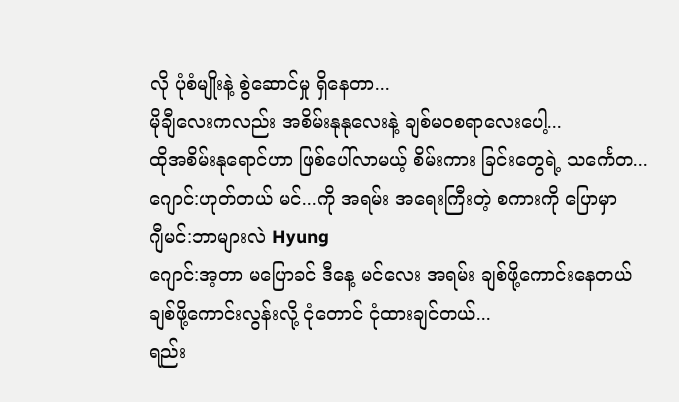လို ပုံစံမျိုးနဲ့ စွဲဆောင်မှု ရှိနေတာ...
မိုချီလေးကလည်း အစိမ်းနုနုလေးနဲ့ ချစ်မဝစရာလေးပေါ့...
ထိုအစိမ်းနုရောင်ဟာ ဖြစ်ပေါ်လာမယ့် စိမ်းကား ခြင်းတွေရဲ့ သင်္ကေတ...
ဂျောင်:ဟုတ်တယ် မင်...ကို အရမ်း အရေးကြီးတဲ့ စကားကို ပြောမှာ
ဂျီမင်:ဘာများလဲ Hyung
ဂျောင်:အ့တာ မပြောခင် ဒီနေ့ မင်လေး အရမ်း ချစ်ဖို့ကောင်းနေတယ် ချစ်ဖို့ကောင်းလွန်းလို့ ငုံတောင် ငုံထားချင်တယ်...
ရည်း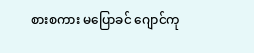စားစကား မပြောခင် ဂျောင်ကု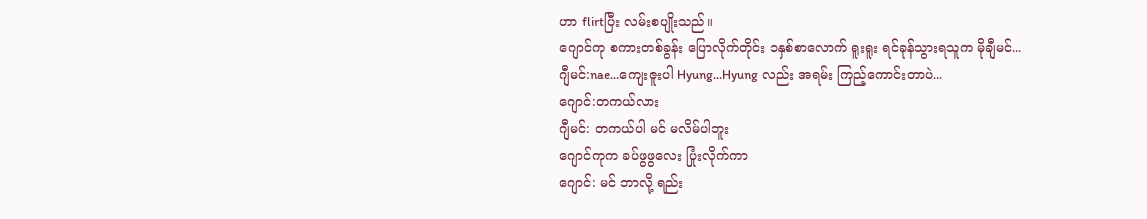ဟာ flirtပြီး လမ်းစပျိုးသည်။
ဂျောင်ကု စကားတစ်ခွန်း ပြောလိုက်တိုင်း ၁နှစ်စာလောက် ရူးရူး ရင်ခုန်သွားရသူက မိုချီမင်...
ဂျီမင်:nae...ကျေးဇူးပါ Hyung...Hyung လည်း အရမ်း ကြည့်ကောင်းတာပဲ...
ဂျောင်:တကယ်လား
ဂျီမင်: တကယ်ပါ မင် မလိမ်ပါဘူး
ဂျောင်ကုက ခပ်ဖွဖွလေး ပြုံးလိုက်ကာ
ဂျောင်: မင် ဘာလို့ ရည်း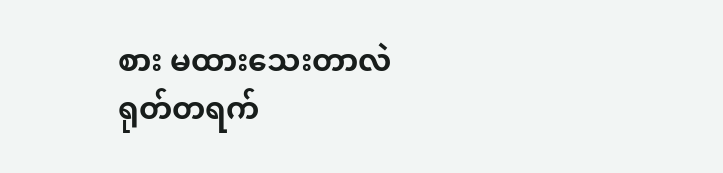စား မထားသေးတာလဲ
ရုတ်တရက်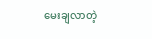မေးချလာတဲ့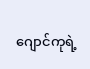ဂျောင်ကုရဲ့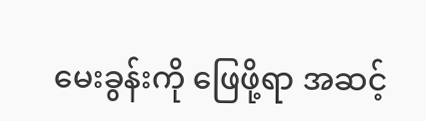မေးခွန်းကို ဖြေဖို့ရာ အဆင့်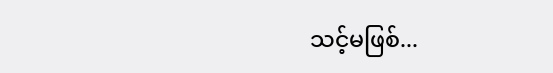သင့်မဖြစ်...